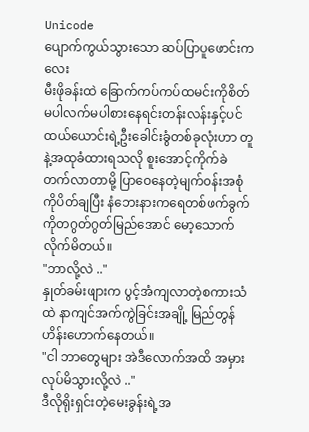Unicode
ပျောက်ကွယ်သွားသော ဆပ်ပြာပူဖောင်းကလေး
မီးဖိုခန်းထဲ ခြောက်ကပ်ကပ်ထမင်းကိုစိတ်မပါလက်မပါစားနေရင်းတန်းလန်းနှင့်ပင် ထယ်ယောင်းရဲ့ဦးခေါင်းခွံတစ်ခုလုံးဟာ တူနဲ့အထုခံထားရသလို စူးအောင့်ကိုက်ခဲတက်လာတာမို့ ပြာဝေနေတဲ့မျက်၀န်းအစုံကိုပိတ်ချပြီး နံဘေးနားကရေတစ်ဖက်ခွက်ကိုတဂွတ်ဂွတ်မြည်အောင် မော့သောက်လိုက်မိတယ်။
"ဘာလို့လဲ .."
နှုတ်ခမ်းဖျားက ပွင့်အံကျလာတဲ့စကားသံထဲ နာကျင်အက်ကွဲခြင်းအချို့ မြည်တွန်ဟိန်းဟောက်နေတယ်။
"ငါ ဘာတွေများ အဲဒီလောက်အထိ အမှားလုပ်မိသွားလို့လဲ .."
ဒီလိုရိုးရှင်းတဲ့မေးခွန်းရဲ့အ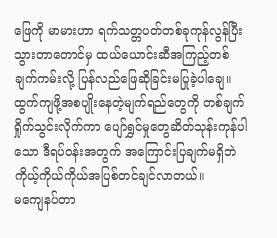ဖြေကို မာမားဟာ ရက်သတ္တပတ်တစ်ခုကုန်လွန်ပြီးသွားတာတောင်မှ ထယ်ယောင်းဆီအကြည့်တစ်ချက်ကမ်းလို့ ပြန်လည်ဖြေဆိုခြင်းမပြုခဲ့ပါချေ။
ထွက်ကျဖို့အစပျိုးနေတဲ့မျက်ရည်တွေကို တစ်ချက်ရှိုက်သွင်းလိုက်ကာ ပျော်ရွှင်မှုတွေဆိတ်သုန်းကုန်ပါသော ဒီရပ်၀န်းအတွက် အကြောင်းပြချက်မရှိဘဲ ကိုယ့်ကိုယ်ကိုယ်အပြစ်တင်ချင်လာတယ်။
မကျေနပ်တာ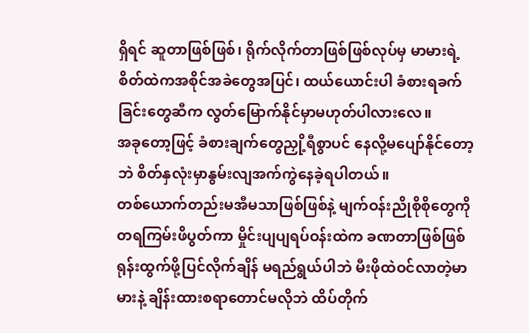ရှိရင် ဆူတာဖြစ်ဖြစ်၊ ရိုက်လိုက်တာဖြစ်ဖြစ်လုပ်မှ မာမားရဲ့စိတ်ထဲကအစိုင်အခဲတွေအပြင်၊ ထယ်ယောင်းပါ ခံစားရခက်ခြင်းတွေဆီက လွတ်မြောက်နိုင်မှာမဟုတ်ပါလားလေ။
အခုတော့ဖြင့် ခံစားချက်တွေညှို့ရီစွာပင် နေလို့မပျော်နိုင်တော့ဘဲ စိတ်နှလုံးမှာနွမ်းလျအက်ကွဲနေခဲ့ရပါတယ်။
တစ်ယောက်တည်းမအီမသာဖြစ်ဖြစ်နဲ့ မျက်ဝန်းညိုစိုစိုတွေကိုတရကြမ်းဖိပွတ်ကာ မှိုင်းပျပျရပ်ဝန်းထဲက ခဏတာဖြစ်ဖြစ်ရုန်းထွက်ဖို့ပြင်လိုက်ချိန် မရည်ရွယ်ပါဘဲ မီးဖိုထဲဝင်လာတဲ့မာမားနဲ့ ချိန်းထားစရာတောင်မလိုဘဲ ထိပ်တိုက်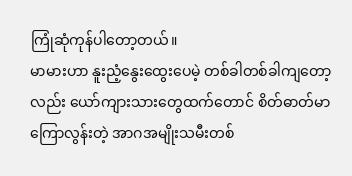ကြုံဆုံကုန်ပါတော့တယ်။
မာမားဟာ နူးညံ့နွေးထွေးပေမဲ့ တစ်ခါတစ်ခါကျတော့လည်း ယော်ကျားသားတွေထက်တောင် စိတ်ဓာတ်မာကြောလွန်းတဲ့ အာဂအမျိုးသမီးတစ်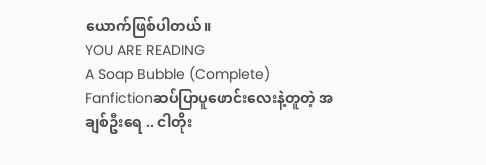ယောက်ဖြစ်ပါတယ်။
YOU ARE READING
A Soap Bubble (Complete)
Fanfictionဆပ်ပြာပူဖောင်းလေးနဲ့တူတဲ့ အချစ်ဦးရေ .. ငါတိုး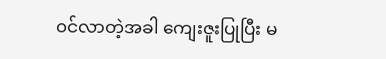၀င်လာတဲ့အခါ ကျေးဇူးပြုပြီး မ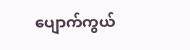ပျောက်ကွယ်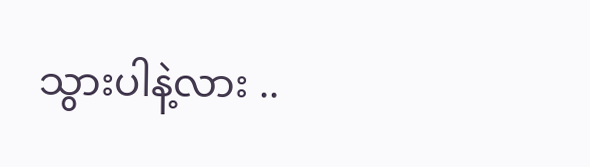သွားပါနဲ့လား ..